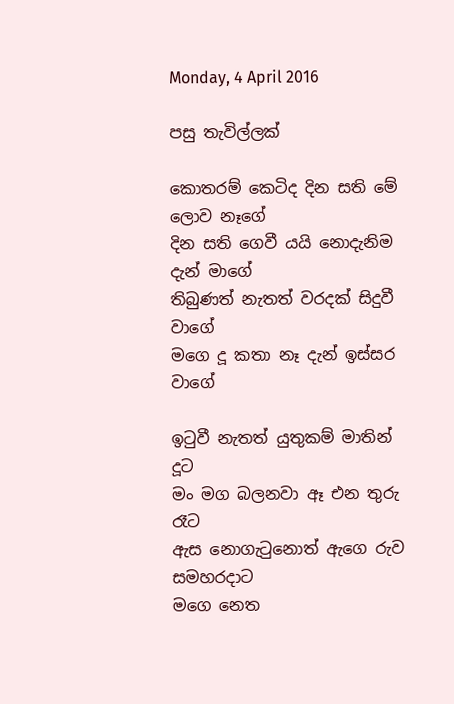Monday, 4 April 2016

පසු තැවිල්ලක්

කොතරම් කෙටිද දින සති මේ ලොව නෑගේ
දින සති ගෙවී යයි නොදැනිම දැන් මාගේ
තිබුණත් නැතත් වරදක් සිදුවී වාගේ
මගෙ දූ කතා නෑ දැන් ඉස්සර වාගේ

ඉටුවී නැතත් යුතුකම් මාතින් දූට
මං මග බලනවා ඈ එන තුරු රෑට
ඇස නොගැටුනොත් ඇගෙ රුව සමහරදාට
මගෙ නෙත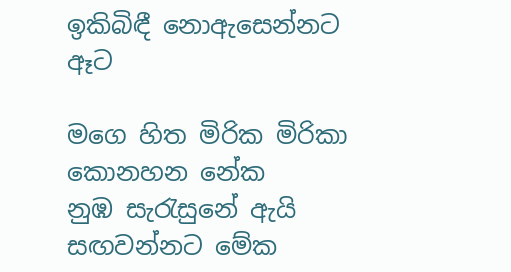ඉකිබිඳී නොඇසෙන්නට ඈට

මගෙ හිත මිරික මිරිකා කොනහන නේක
නුඹ සැරැසුනේ ඇයි සඟවන්නට මේක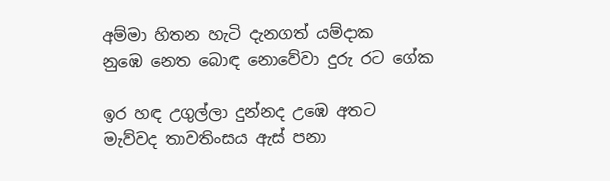අම්මා හිතන හැටි දැනගත් යම්දාක
නුඹෙ නෙත බොඳ නොවේවා දුරු රට ගේක

ඉර හඳ උගුල්ලා දුන්නද උඹෙ අතට
මැව්වද තාවතිංසය ඇස් පනා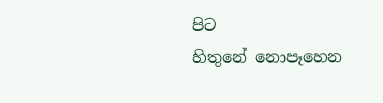පිට
හිතුනේ නොපෑහෙන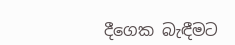දීගෙක බැඳීමට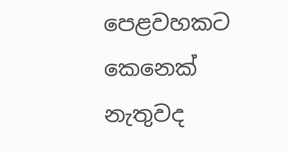පෙළවහකට කෙනෙක් නැතුවද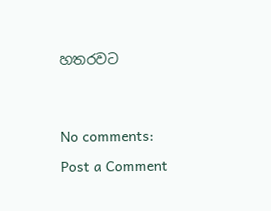හතරවට




No comments:

Post a Comment